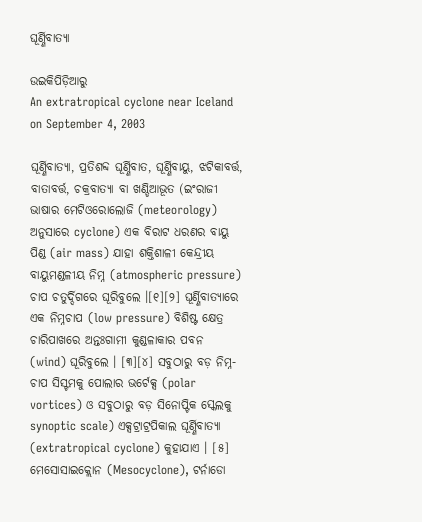ଘୂର୍ଣ୍ଣିବାତ୍ୟା

ଉଇକିପିଡ଼ିଆ‌ରୁ
An extratropical cyclone near Iceland on September 4, 2003

ଘୂର୍ଣ୍ଣିବାତ୍ୟା, ପ୍ରତିଶବ୍ଦ ଘୂର୍ଣ୍ଣିବାତ, ଘୂର୍ଣ୍ଣିବାୟୁ, ଝଟିକାବର୍ତ୍ତ, ବାତାବର୍ତ୍ତ, ଚକ୍ରବାତ୍ୟା ବା ଖଣ୍ଡିଆଭୂତ (ଇଂରାଜୀ ଭାଷାର ମେଟିଓରୋଲୋଜି (meteorology) ଅନୁସାରେ cyclone) ଏକ ବିରାଟ ଧରଣର ବାୟୁ ପିଣ୍ଡ (air mass) ଯାହା ଶକ୍ତିଶାଳୀ କେନ୍ଦ୍ରୀୟ ବାୟୁମଣ୍ଡଳୀୟ ନିମ୍ନ (atmospheric pressure) ଚାପ ଚତୁର୍ଦ୍ଦିଗରେ ଘୂରିବୁଲେ ।[୧][୨] ଘୂର୍ଣ୍ଣିବାତ୍ୟାରେ ଏକ ନିମ୍ନ‌ଚାପ (low pressure) ବିଶିଷ୍ଟ କ୍ଷେତ୍ର ଚାରିପାଖରେ ଅନ୍ତଃଗାମୀ କୁଣ୍ଡଳାକାର ପବନ (wind) ଘୂରିବୁଲେ । [୩][୪] ସବୁଠାରୁ ବଡ଼ ନିମ୍ନ-ଚାପ ସିସ୍ଟମକୁ ପୋଲାର ଭର୍ଟେକ୍ସ (polar vortices) ଓ ସବୁଠାରୁ ବଡ଼ ସିନୋପ୍ଟିକ ସ୍କେଲକୁ synoptic scale) ଏକ୍ସଟ୍ରାଟ୍ରପିକାଲ ଘୂର୍ଣ୍ଣିବାତ୍ୟା (extratropical cyclone) କୁହାଯାଏ । [୫] ମେସୋସାଇକ୍ଲୋନ (Mesocyclone), ଟର୍ନାଡୋ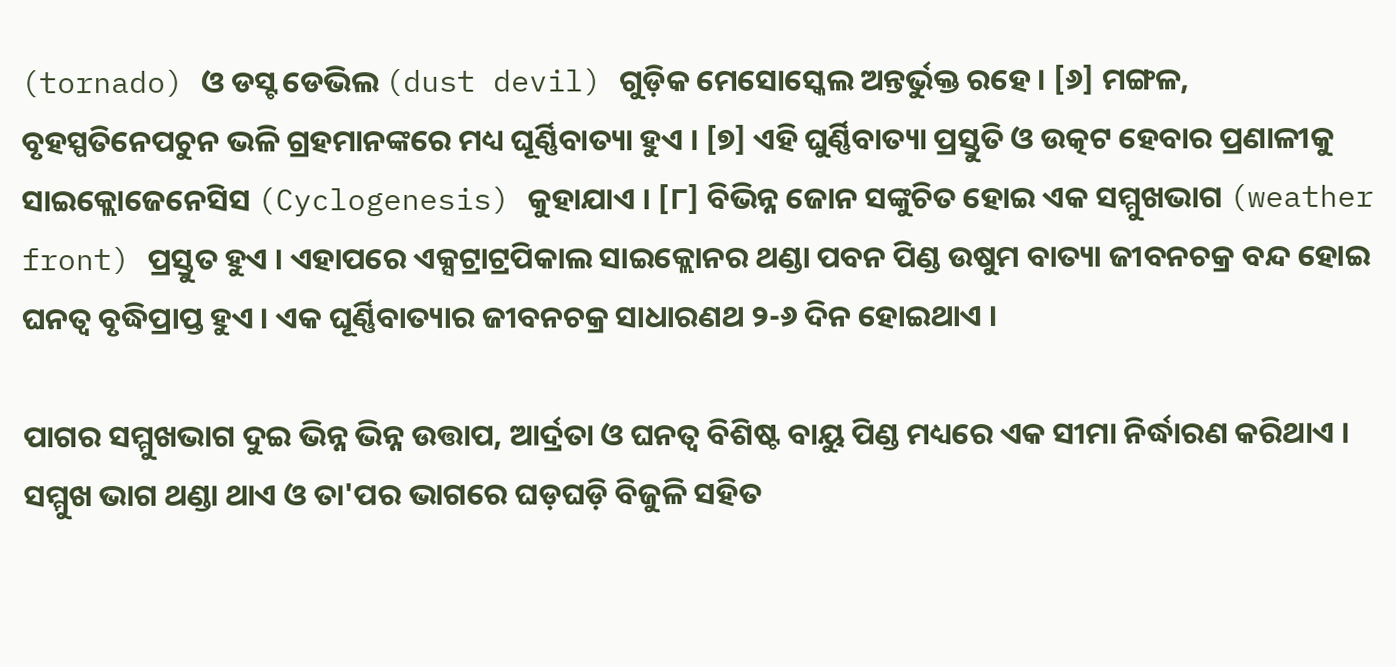(tornado) ଓ ଡସ୍ଟ ଡେଭିଲ (dust devil) ଗୁଡ଼ିକ ମେସୋସ୍କେଲ ଅନ୍ତର୍ଭୁକ୍ତ ରହେ । [୬] ମଙ୍ଗଳ, ବୃହସ୍ପତିନେପଚୁନ ଭଳି ଗ୍ରହମାନଙ୍କରେ ମଧ୍ୟ ଘୂର୍ଣ୍ଣିବାତ୍ୟା ହୁଏ । [୭] ଏହି ଘୁର୍ଣ୍ଣିବାତ୍ୟା ପ୍ରସ୍ତୁତି ଓ ଉତ୍କଟ ହେବାର ପ୍ରଣାଳୀକୁ ସାଇକ୍ଲୋଜେନେସିସ (Cyclogenesis) କୁହାଯାଏ । [୮] ବିଭିନ୍ନ ଜୋନ ସଙ୍କୁଚିତ ହୋଇ ଏକ ସମ୍ମୁଖଭାଗ (weather front) ପ୍ରସ୍ତୁତ ହୁଏ । ଏହାପରେ ଏକ୍ସଟ୍ରାଟ୍ରପିକାଲ ସାଇକ୍ଲୋନର ଥଣ୍ଡା ପବନ ପିଣ୍ଡ ଉଷୁମ ବାତ୍ୟା ଜୀବନ‌ଚକ୍ର ବନ୍ଦ ହୋଇ ଘନତ୍ୱ ବୃଦ୍ଧିପ୍ରାପ୍ତ ହୁଏ । ଏକ ଘୂର୍ଣ୍ଣିବାତ୍ୟାର ଜୀବନ‌ଚକ୍ର ସାଧାରଣଥ ୨-୬ ଦିନ ହୋଇଥାଏ ।

ପାଗର ସମ୍ମୁଖଭାଗ ଦୁଇ ଭିନ୍ନ ଭିନ୍ନ ଉତ୍ତାପ, ଆର୍ଦ୍ରତା ଓ ଘନତ୍ୱ ବିଶିଷ୍ଟ ବାୟୁ ପିଣ୍ଡ ମଧ୍ୟରେ ଏକ ସୀମା ନିର୍ଦ୍ଧାରଣ କରିଥାଏ । ସମ୍ମୁଖ ଭାଗ ଥଣ୍ଡା ଥାଏ ଓ ତା'ପର ଭାଗରେ ଘଡ଼ଘଡ଼ି ବିଜୁଳି ସ‌ହିତ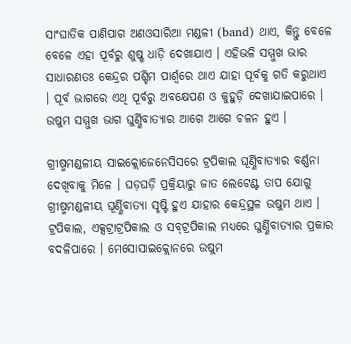ସାଂଘାତିକ ପାଣିପାଗ ଅଣଓସାରିଆ ମଣ୍ଡଳୀ (band) ଥାଏ, କିନ୍ତୁ ବେଳେ ବେଳେ ଏହା ପୂର୍ବରୁ ଶୁଷ୍ଖ ଧାଡ଼ି ଦେଖାଯାଏ । ଏହିଭଳି ସମ୍ମୁଖ ଭାର ସାଧାରଣତଃ କେନ୍ଦ୍ରର ପଶ୍ଚିମ ପାର୍ଶ୍ୱରେ ଥାଏ ଯାହା ପୂର୍ବକୁ ଗତି କରୁଥାଏ । ପୂର୍ବ ଭାଗରେ ଏଥି ପୂର୍ବରୁ ଅବକ୍ଷେପଣ ଓ କୁହୁଡ଼ି ଦେଖାଯାଇପାରେ । ଉଷୁମ ସମ୍ମୁଖ ଭାଗ ଘୁର୍ଣ୍ଣିବାତ୍ୟାର ଆଗେ ଆଗେ ଚଳନ ହୁଏ ।

ଗ୍ରୀଷ୍ମମଣ୍ଡଳୀୟ ସାଇକ୍ଲୋଜେନେସିସରେ ଟ୍ରପିକାଲ ଘୂର୍ଣ୍ଣିବାତ୍ୟାର ବର୍ଣ୍ଣନା ଦେଖିବାକୁ ମିଳେ । ଘଡ଼ଘଡ଼ି ପ୍ରକ୍ରିୟାରୁ ଜାତ ଲେଟେଣ୍ଟ ତାପ ଯୋଗୁ ଗ୍ରୀଷ୍ମମଣ୍ଡଳୀୟ ଘୂର୍ଣ୍ଣିବାତ୍ୟା ସୃଷ୍ଟି ହୁଏ ଯାହାର କେନ୍ଦ୍ରସ୍ଥଳ ଉଷୁମ ଥାଏ । ଟ୍ରପିକାଲ, ଏକ୍ସଟ୍ରାଟ୍ରପିକାଲ ଓ ସବ୍‌ଟ୍ରପିକାଲ ମଧ୍ୟରେ ଘୁର୍ଣ୍ଣିବାତ୍ୟାର ପ୍ରକାର ବଦଳିପାରେ । ମେସୋସାଇକ୍ଲୋନରେ ଉଷୁମ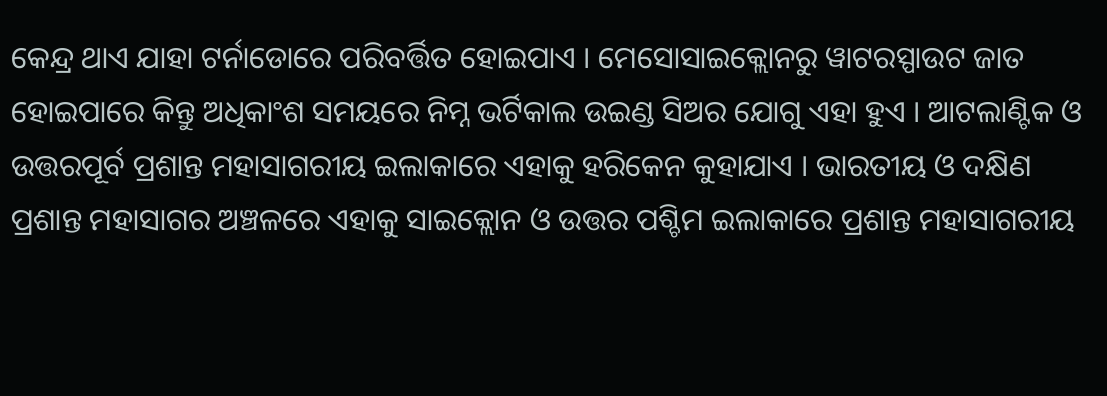କେନ୍ଦ୍ର ଥାଏ ଯାହା ଟର୍ନାଡୋରେ ପରିବର୍ତ୍ତିତ ହୋଇପାଏ । ମେସୋସାଇକ୍ଲୋନରୁ ୱାଟରସ୍ପାଉଟ ଜାତ ହୋଇପାରେ କିନ୍ତୁ ଅଧିକାଂଶ ସମୟରେ ନିମ୍ନ ଭର୍ଟିକାଲ ଉଇଣ୍ଡ ସିଅର ଯୋଗୁ ଏହା ହୁଏ । ଆଟଲାଣ୍ଟିକ ଓ ଉତ୍ତରପୂର୍ବ ପ୍ରଶାନ୍ତ ମହାସାଗରୀୟ ଇଲାକାରେ ଏହାକୁ ହରିକେନ କୁହାଯାଏ । ଭାରତୀୟ ଓ ଦକ୍ଷିଣ ପ୍ରଶାନ୍ତ ମହାସାଗର ଅଞ୍ଚଳରେ ଏହାକୁ ସାଇକ୍ଲୋନ ଓ ଉତ୍ତର ପଶ୍ଚିମ ଇଲାକାରେ ପ୍ରଶାନ୍ତ ମହାସାଗରୀୟ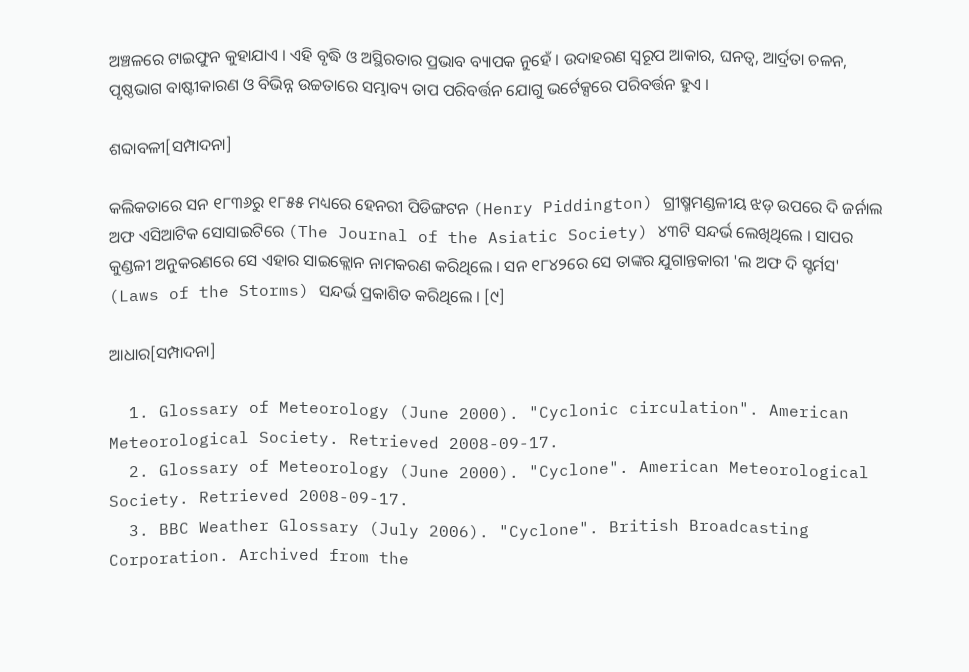ଅଞ୍ଚଳରେ ଟାଇଫୁନ କୁହାଯାଏ । ଏହି ବୃଦ୍ଧି ଓ ଅସ୍ଥିରତାର ପ୍ରଭାବ ବ୍ୟାପକ ନୁହେଁ । ଉଦାହରଣ ସ୍ୱରୂପ ଆକାର, ଘନତ୍ୱ, ଆର୍ଦ୍ରତା ଚଳନ, ପୃଷ୍ଠଭାଗ ବାଷ୍ଟୀକାରଣ ଓ ବିଭିନ୍ନ ଉଚ୍ଚତାରେ ସମ୍ଭାବ୍ୟ ତାପ ପରିବର୍ତ୍ତନ ଯୋଗୁ ଭର୍ଟେକ୍ସରେ ପରିବର୍ତ୍ତନ ହୁଏ ।

ଶବ୍ଦାବଳୀ[ସମ୍ପାଦନା]

କଲିକତାରେ ସନ ୧୮୩୬ରୁ ୧୮୫୫ ମଧ୍ୟରେ ହେନରୀ ପିଡିଙ୍ଗଟନ (Henry Piddington) ଗ୍ରୀଷ୍ମ‌ମଣ୍ଡଳୀୟ ଝଡ଼ ଉପରେ ଦି ଜର୍ନାଲ ଅଫ ଏସିଆଟିକ ସୋସାଇଟିରେ (The Journal of the Asiatic Society) ୪୩ଟି ସନ୍ଦର୍ଭ ଲେଖିଥିଲେ । ସାପର କୁଣ୍ଡଳୀ ଅନୁକରଣରେ ସେ ଏହାର ସାଇକ୍ଲୋନ ନାମକରଣ କରିଥିଲେ । ସନ ୧୮୪୨ରେ ସେ ତାଙ୍କର ଯୁଗାନ୍ତକାରୀ 'ଲ ଅଫ ଦି ସ୍ଟର୍ମସ' (Laws of the Storms) ସନ୍ଦର୍ଭ ପ୍ରକାଶିତ କରିଥିଲେ । [୯]

ଆଧାର[ସମ୍ପାଦନା]

  1. Glossary of Meteorology (June 2000). "Cyclonic circulation". American Meteorological Society. Retrieved 2008-09-17.
  2. Glossary of Meteorology (June 2000). "Cyclone". American Meteorological Society. Retrieved 2008-09-17.
  3. BBC Weather Glossary (July 2006). "Cyclone". British Broadcasting Corporation. Archived from the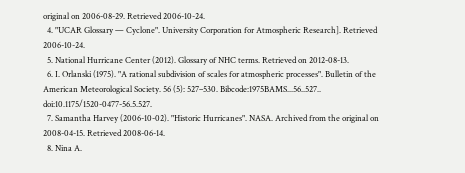original on 2006-08-29. Retrieved 2006-10-24.
  4. "UCAR Glossary — Cyclone". University Corporation for Atmospheric Research]. Retrieved 2006-10-24.
  5. National Hurricane Center (2012). Glossary of NHC terms. Retrieved on 2012-08-13.
  6. I. Orlanski (1975). "A rational subdivision of scales for atmospheric processes". Bulletin of the American Meteorological Society. 56 (5): 527–530. Bibcode:1975BAMS...56..527.. doi:10.1175/1520-0477-56.5.527.
  7. Samantha Harvey (2006-10-02). "Historic Hurricanes". NASA. Archived from the original on 2008-04-15. Retrieved 2008-06-14.
  8. Nina A.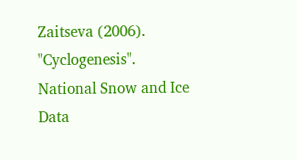Zaitseva (2006). "Cyclogenesis". National Snow and Ice Data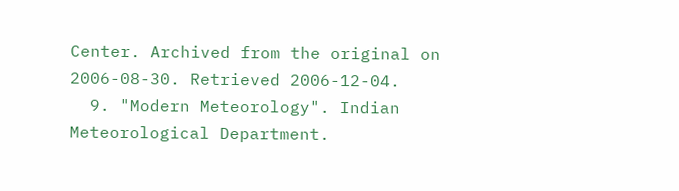Center. Archived from the original on 2006-08-30. Retrieved 2006-12-04.
  9. "Modern Meteorology". Indian Meteorological Department.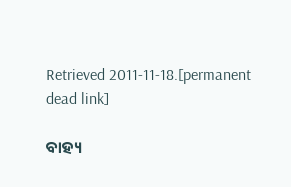Retrieved 2011-11-18.[permanent dead link]

ବାହ୍ୟ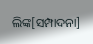ଲିଙ୍କ[ସମ୍ପାଦନା]